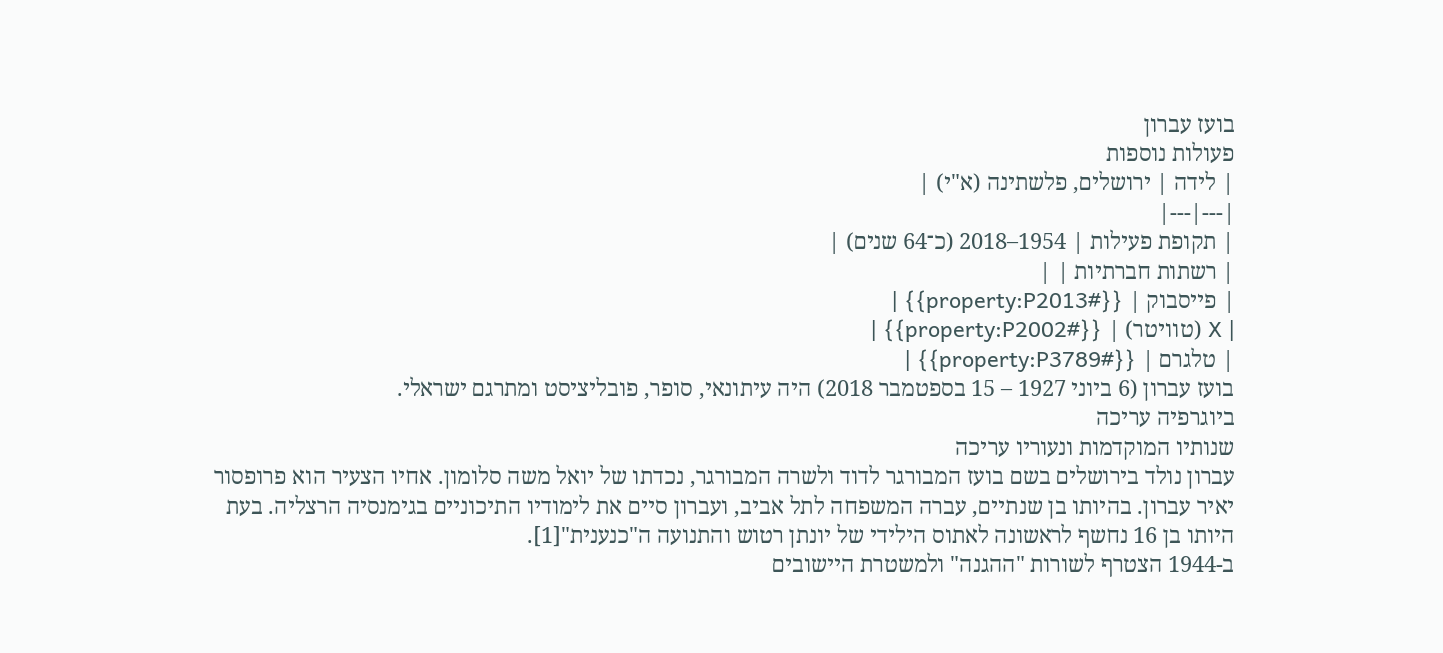בועז עברון
פעולות נוספות
| לידה | ירושלים, פלשתינה (א"י) |
|---|---|
| תקופת פעילות | 1954–2018 (כ־64 שנים) |
| רשתות חברתיות | |
| פייסבוק | {{#property:P2013}} |
| X (טוויטר) | {{#property:P2002}} |
| טלגרם | {{#property:P3789}} |
בועז עברון (6 ביוני 1927 – 15 בספטמבר 2018) היה עיתונאי, סופר, פובליציסט ומתרגם ישראלי.
ביוגרפיה עריכה
שנותיו המוקדמות ונעוריו עריכה
עברון נולד בירושלים בשם בועז המבורגר לדוד ולשרה המבורגר, נכדתו של יואל משה סלומון. אחיו הצעיר הוא פרופסור יאיר עברון. בהיותו בן שנתיים, עברה המשפחה לתל אביב, ועברון סיים את לימודיו התיכוניים בגימנסיה הרצליה. בעת היותו בן 16 נחשף לראשונה לאתוס הילידי של יונתן רטוש והתנועה ה"כנענית"[1].
ב-1944 הצטרף לשורות "ההגנה" ולמשטרת היישובים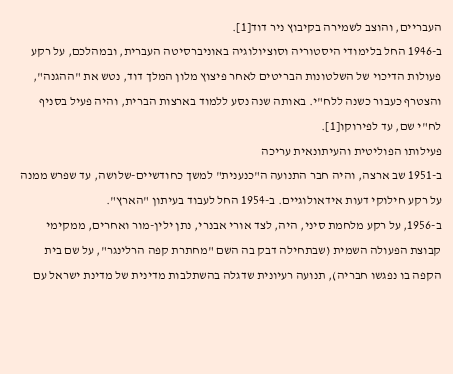העבריים, והוצב לשמירה בקיבוץ ניר דוד[1].
ב-1946 החל בלימודי היסטוריה וסוציולוגיה באוניברסיטה העברית, ובמהלכם, על רקע פעולות הדיכוי של השלטונות הבריטים לאחר פיצוץ מלון המלך דוד, נטש את "ההגנה", והצטרף כעבור כשנה ללח"י. באותה שנה נסע ללמוד בארצות הברית, והיה פעיל בסניף לח"י שם, עד לפירוקו[1].
פעילותו הפוליטית והעיתונאית עריכה
ב-1951 שב ארצה, והיה חבר התנועה ה"כנענית" למשך כחודשיים-שלושה, עד שפרש ממנה על רקע חילוקי דעות אידאולוגיים. ב-1954 החל לעבוד בעיתון "הארץ".
ב-1956, על רקע מלחמת סיני, היה, לצד אורי אבנרי, נתן ילין-מור ואחרים, ממקימי קבוצת הפעולה השמית (שבתחילה דבק בה השם "מחתרת קפה הרלינגר", על שם בית הקפה בו נפגשו חבריה), תנועה רעיונית שדגלה בהשתלבות מדינית של מדינת ישראל עם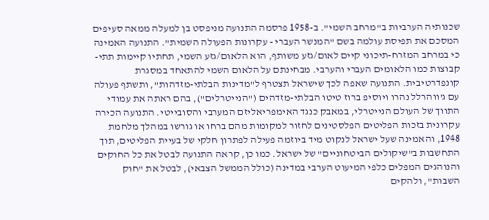שכנותיה הערביות ב"מרחב השמי". ב-1958 פרסמה התנועה מניפסט בן למעלה ממאה סעיפים המסכם את תפיסת עולמה בשם "המנשר העברי - עקרונות הפעולה השמית". התנועה האמינה כי במרחב המזרח-תיכוני קיים לאום/גזע משותף, הוא הלאום/גזע השמי, תחתיו קיימות תתי-קבוצות כמו הלאומים העברי והערבי. מבחינתם על הלאום השמי להתאחד במסגרת קונפדרטיבית. התנועה שאפה לכך שישראל תצטרף ל"מדינות הבלתי-מזדהות", ותשתף פעולה עם ג'ווהרלל נהרו ויוסיפ ברוז טיטו הבלתי-מזדהים ("הנייטרלים"), בהם ראתה את עמודי התווך של העולם הנייטרלי, במאבק כנגד האימפריאליזם המערבי והסובייטי. התנועה הכירה עקרונית בזכות הפליטים הפלסטינים לחזור למקומות מהם ברחו או גורשו במהלך מלחמת 1948, והאמינה שעל ישראל לנקוט מיד ביוזמה פעילה לפתרון חלקי של בעיית הפליטים, תוך התחשבות ב"שיקולים הביטחוניים" של ישראל. כמו כן, קראה התנועה לבטל את כל החוקים והנוהגים המפלים כלפי המיעוט הערבי במדינה (כולל הממשל הצבאי), לבטל את "חוק השבות", ולהקים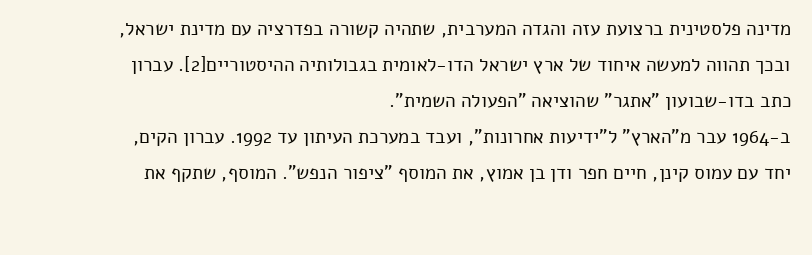מדינה פלסטינית ברצועת עזה והגדה המערבית, שתהיה קשורה בפדרציה עם מדינת ישראל, ובכך תהווה למעשה איחוד של ארץ ישראל הדו-לאומית בגבולותיה ההיסטוריים[2]. עברון כתב בדו-שבועון "אתגר" שהוציאה "הפעולה השמית".
ב-1964 עבר מ"הארץ" ל"ידיעות אחרונות", ועבד במערכת העיתון עד 1992. עברון הקים, יחד עם עמוס קינן, חיים חפר ודן בן אמוץ, את המוסף "ציפור הנפש". המוסף, שתקף את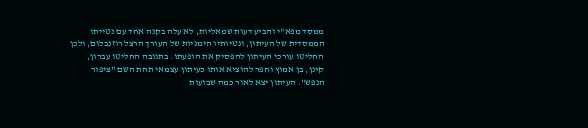ממסד מפא"י והביע דעות שמאליות, לא עלה בקנה אחד עם נטייתו הממסדית של העיתון, ונטיותיו הימניות של העורך הרצל רוזנבלום, ולכן החליטו עורכי העיתון להפסיק את הופעתו. בתגובה החליטו עברון, קינן, בן אמוץ וחפר להוציא אותו כעיתון עצמאי תחת השם "ציפור הנפש". העיתון יצא לאור כמה שבועות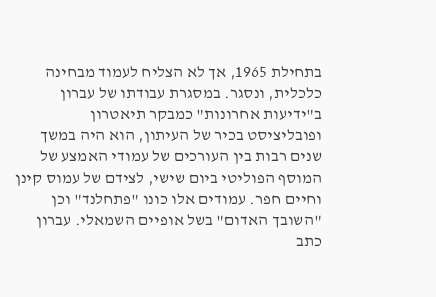בתחילת 1965, אך לא הצליח לעמוד מבחינה כלכלית, ונסגר. במסגרת עבודתו של עברון ב"ידיעות אחרונות" כמבקר תיאטרון ופובליציסט בכיר של העיתון, הוא היה במשך שנים רבות בין העורכים של עמודי האמצע של המוסף הפוליטי ביום שישי, לצידם של עמוס קינן וחיים חפר. עמודים אלו כונו "פתחלנד" וכן "השובך האדום" בשל אופיים השמאלי. עברון כתב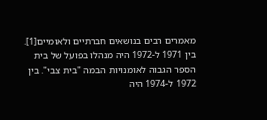מאמרים רבים בנושאים חברתיים ולאומיים[1].
בין 1971 ל-1972 היה מנהלו בפועל של בית הספר הגבוה לאומנויות הבמה "בית צבי". בין 1972 ל-1974 היה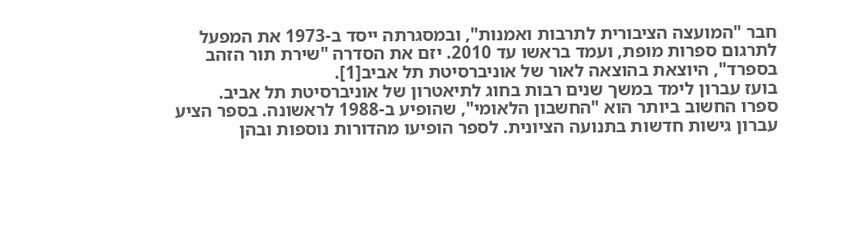חבר "המועצה הציבורית לתרבות ואמנות", ובמסגרתה ייסד ב-1973 את המפעל לתרגום ספרות מופת, ועמד בראשו עד 2010. יזם את הסדרה "שירת תור הזהב בספרד", היוצאת בהוצאה לאור של אוניברסיטת תל אביב[1].
בועז עברון לימד במשך שנים רבות בחוג לתיאטרון של אוניברסיטת תל אביב.
ספרו החשוב ביותר הוא "החשבון הלאומי", שהופיע ב-1988 לראשונה. בספר הציע עברון גישות חדשות בתנועה הציונית. לספר הופיעו מהדורות נוספות ובהן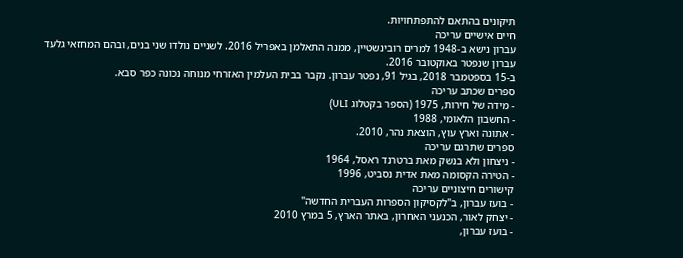תיקונים בהתאם להתפתחויות.
חיים אישיים עריכה
עברון נישא ב-1948 למרים רובינשטיין, ממנה התאלמן באפריל 2016. לשניים נולדו שני בנים, ובהם המחזאי גלעד עברון שנפטר באוקטובר 2016.
ב-15 בספטמבר 2018, בגיל 91, נפטר עברון. נקבר בבית העלמין האזרחי מנוחה נכונה כפר סבא.
ספרים שכתב עריכה
- מידה של חירות, 1975 (הספר בקטלוג ULI)
- החשבון הלאומי, 1988
- אתונה וארץ עוץ, הוצאת נהר, 2010.
ספרים שתרגם עריכה
- ניצחון ולא בנשק מאת ברטרנד ראסל, 1964
- הטירה הקסומה מאת אדית נסביט, 1996
קישורים חיצוניים עריכה
- בועז עברון, ב"לקסיקון הספרות העברית החדשה"
- יצחק לאור, הכנעני האחרון, באתר הארץ, 5 במרץ 2010
- בועז עברון,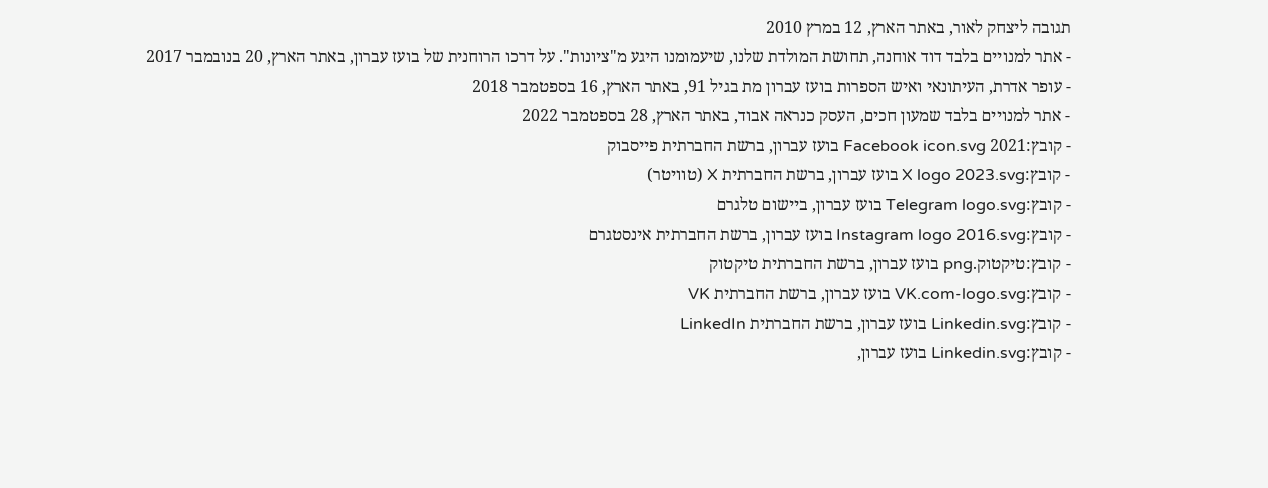תגובה ליצחק לאור, באתר הארץ, 12 במרץ 2010
- אתר למנויים בלבד דוד אוחנה, תחושת המולדת שלנו, שיעמומנו היגע מ"ציונות". על דרכו הרוחנית של בועז עברון, באתר הארץ, 20 בנובמבר 2017
- עופר אדרת, העיתונאי ואיש הספרות בועז עברון מת בגיל 91, באתר הארץ, 16 בספטמבר 2018
- אתר למנויים בלבד שמעון חכים, העסק כנראה אבוד, באתר הארץ, 28 בספטמבר 2022
- קובץ:2021 Facebook icon.svg בועז עברון, ברשת החברתית פייסבוק
- קובץ:X logo 2023.svg בועז עברון, ברשת החברתית X (טוויטר)
- קובץ:Telegram logo.svg בועז עברון, ביישום טלגרם
- קובץ:Instagram logo 2016.svg בועז עברון, ברשת החברתית אינסטגרם
- קובץ:טיקטוק.png בועז עברון, ברשת החברתית טיקטוק
- קובץ:VK.com-logo.svg בועז עברון, ברשת החברתית VK
- קובץ:Linkedin.svg בועז עברון, ברשת החברתית LinkedIn
- קובץ:Linkedin.svg בועז עברון,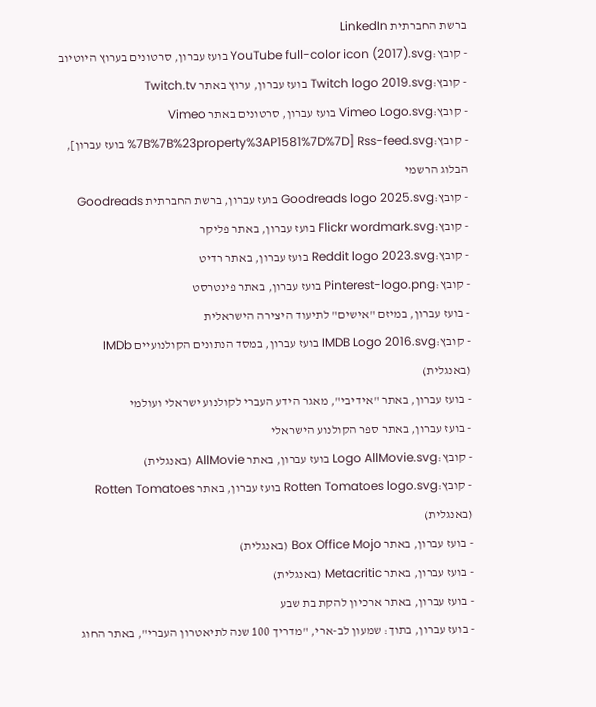ברשת החברתית LinkedIn
- קובץ:YouTube full-color icon (2017).svg בועז עברון, סרטונים בערוץ היוטיוב
- קובץ:Twitch logo 2019.svg בועז עברון, ערוץ באתר Twitch.tv
- קובץ:Vimeo Logo.svg בועז עברון, סרטונים באתר Vimeo
- קובץ:Rss-feed.svg [%7B%7B%23property%3AP1581%7D%7D בועז עברון], הבלוג הרשמי
- קובץ:Goodreads logo 2025.svg בועז עברון, ברשת החברתית Goodreads
- קובץ:Flickr wordmark.svg בועז עברון, באתר פליקר
- קובץ:Reddit logo 2023.svg בועז עברון, באתר רדיט
- קובץ:Pinterest-logo.png בועז עברון, באתר פינטרסט
- בועז עברון, במיזם "אישים" לתיעוד היצירה הישראלית
- קובץ:IMDB Logo 2016.svg בועז עברון, במסד הנתונים הקולנועיים IMDb (באנגלית)
- בועז עברון, באתר "אידיבי", מאגר הידע העברי לקולנוע ישראלי ועולמי
- בועז עברון, באתר ספר הקולנוע הישראלי
- קובץ:Logo AllMovie.svg בועז עברון, באתר AllMovie (באנגלית)
- קובץ:Rotten Tomatoes logo.svg בועז עברון, באתר Rotten Tomatoes (באנגלית)
- בועז עברון, באתר Box Office Mojo (באנגלית)
- בועז עברון, באתר Metacritic (באנגלית)
- בועז עברון, באתר ארכיון להקת בת שבע
- בועז עברון, בתוך: שמעון לב-ארי, "מדריך 100 שנה לתיאטרון העברי", באתר החוג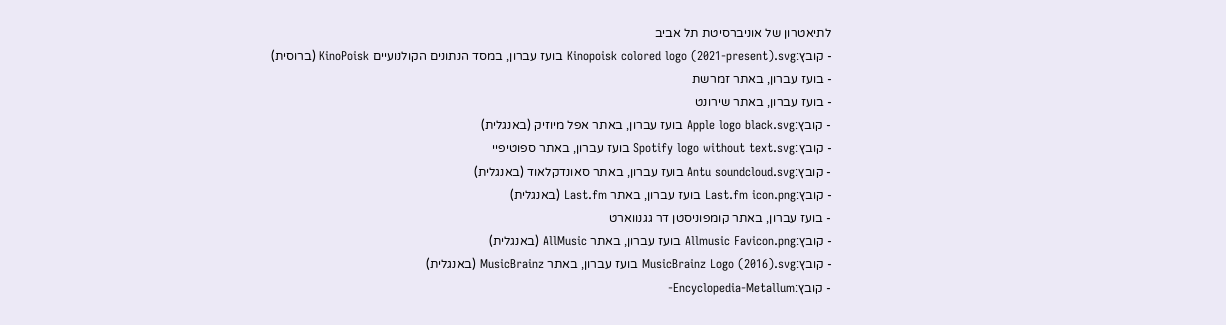לתיאטרון של אוניברסיטת תל אביב
- קובץ:Kinopoisk colored logo (2021-present).svg בועז עברון, במסד הנתונים הקולנועיים KinoPoisk (ברוסית)
- בועז עברון, באתר זמרשת
- בועז עברון, באתר שירונט
- קובץ:Apple logo black.svg בועז עברון, באתר אפל מיוזיק (באנגלית)
- קובץ:Spotify logo without text.svg בועז עברון, באתר ספוטיפיי
- קובץ:Antu soundcloud.svg בועז עברון, באתר סאונדקלאוד (באנגלית)
- קובץ:Last.fm icon.png בועז עברון, באתר Last.fm (באנגלית)
- בועז עברון, באתר קומפוניסטן דר גגנווארט
- קובץ:Allmusic Favicon.png בועז עברון, באתר AllMusic (באנגלית)
- קובץ:MusicBrainz Logo (2016).svg בועז עברון, באתר MusicBrainz (באנגלית)
- קובץ:Encyclopedia-Metallum-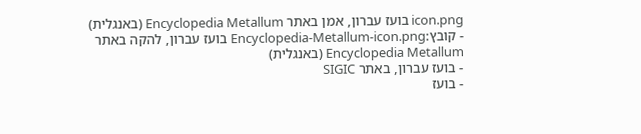icon.png בועז עברון, אמן באתר Encyclopedia Metallum (באנגלית)
- קובץ:Encyclopedia-Metallum-icon.png בועז עברון, להקה באתר Encyclopedia Metallum (באנגלית)
- בועז עברון, באתר SIGIC
- בועז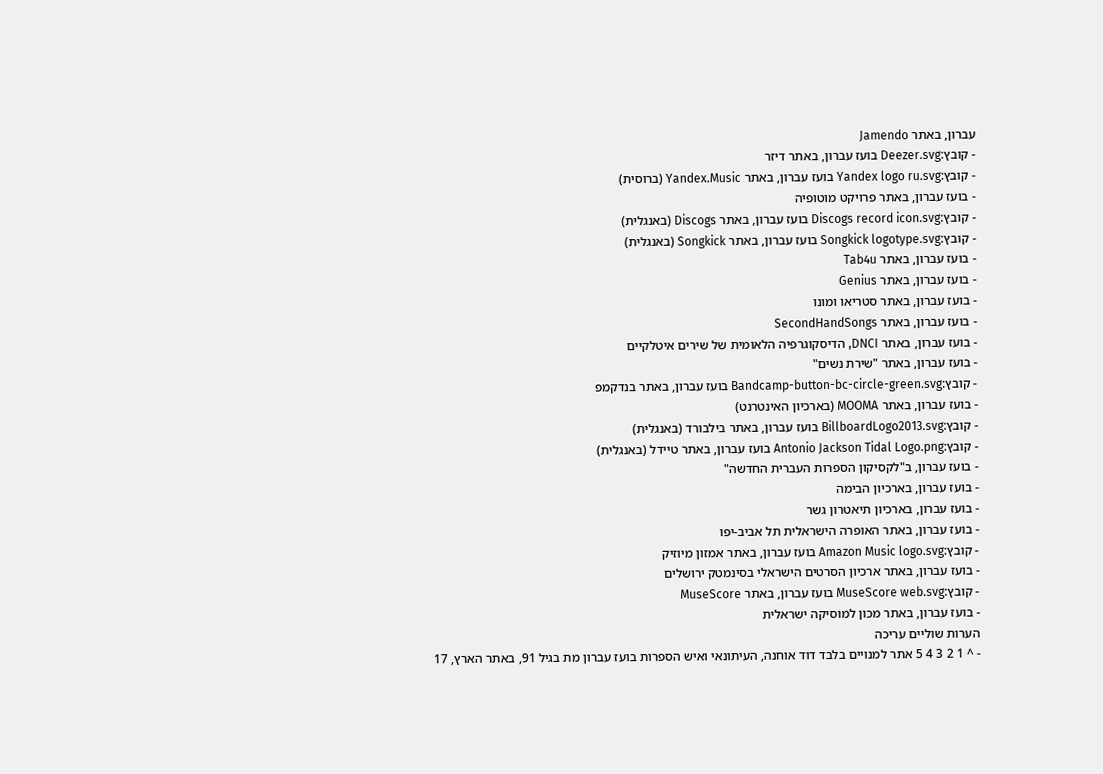עברון, באתר Jamendo
- קובץ:Deezer.svg בועז עברון, באתר דיזר
- קובץ:Yandex logo ru.svg בועז עברון, באתר Yandex.Music (ברוסית)
- בועז עברון, באתר פרויקט מוטופיה
- קובץ:Discogs record icon.svg בועז עברון, באתר Discogs (באנגלית)
- קובץ:Songkick logotype.svg בועז עברון, באתר Songkick (באנגלית)
- בועז עברון, באתר Tab4u
- בועז עברון, באתר Genius
- בועז עברון, באתר סטריאו ומונו
- בועז עברון, באתר SecondHandSongs
- בועז עברון, באתר DNCI, הדיסקוגרפיה הלאומית של שירים איטלקיים
- בועז עברון, באתר "שירת נשים"
- קובץ:Bandcamp-button-bc-circle-green.svg בועז עברון, באתר בנדקמפ
- בועז עברון, באתר MOOMA (בארכיון האינטרנט)
- קובץ:BillboardLogo2013.svg בועז עברון, באתר בילבורד (באנגלית)
- קובץ:Antonio Jackson Tidal Logo.png בועז עברון, באתר טיידל (באנגלית)
- בועז עברון, ב"לקסיקון הספרות העברית החדשה"
- בועז עברון, בארכיון הבימה
- בועז עברון, בארכיון תיאטרון גשר
- בועז עברון, באתר האופרה הישראלית תל אביב-יפו
- קובץ:Amazon Music logo.svg בועז עברון, באתר אמזון מיוזיק
- בועז עברון, באתר ארכיון הסרטים הישראלי בסינמטק ירושלים
- קובץ:MuseScore web.svg בועז עברון, באתר MuseScore
- בועז עברון, באתר מכון למוסיקה ישראלית
הערות שוליים עריכה
- ^ 1 2 3 4 5 אתר למנויים בלבד דוד אוחנה, העיתונאי ואיש הספרות בועז עברון מת בגיל 91, באתר הארץ, 17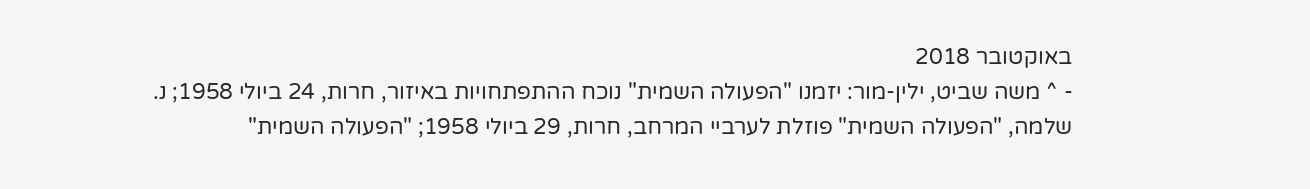באוקטובר 2018
- ^ משה שביט, ילין-מור: יזמנו "הפעולה השמית" נוכח ההתפתחויות באיזור, חרות, 24 ביולי 1958; נ. שלמה, "הפעולה השמית" פוזלת לערביי המרחב, חרות, 29 ביולי 1958; "הפעולה השמית"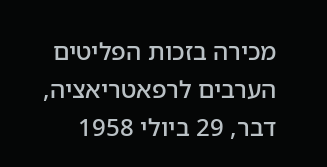מכירה בזכות הפליטים הערבים לרפאטריאציה, דבר, 29 ביולי 1958